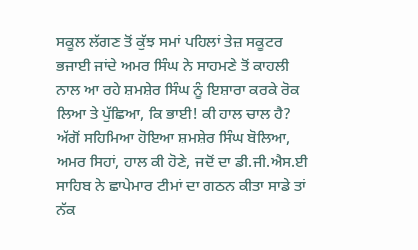ਸਕੂਲ ਲੱਗਣ ਤੋਂ ਕੁੱਝ ਸਮਾਂ ਪਹਿਲਾਂ ਤੇਜ਼ ਸਕੂਟਰ ਭਜਾਈ ਜਾਂਦੇ ਅਮਰ ਸਿੰਘ ਨੇ ਸਾਹਮਣੇ ਤੋਂ ਕਾਹਲੀ ਨਾਲ ਆ ਰਹੇ ਸ਼ਮਸ਼ੇਰ ਸਿੰਘ ਨੂੰ ਇਸ਼ਾਰਾ ਕਰਕੇ ਰੋਕ ਲਿਆ ਤੇ ਪੁੱਛਿਆ, ਕਿ ਭਾਈ! ਕੀ ਹਾਲ ਚਾਲ ਹੈ? ਅੱਗੋਂ ਸਹਿਮਿਆ ਹੋਇਆ ਸ਼ਮਸ਼ੇਰ ਸਿੰਘ ਬੋਲਿਆ, ਅਮਰ ਸਿਹਾਂ, ਹਾਲ ਕੀ ਹੋਣੇ, ਜਦੋਂ ਦਾ ਡੀ.ਜੀ.ਐਸ.ਈ ਸਾਹਿਬ ਨੇ ਛਾਪੇਮਾਰ ਟੀਮਾਂ ਦਾ ਗਠਨ ਕੀਤਾ ਸਾਡੇ ਤਾਂ ਨੱਕ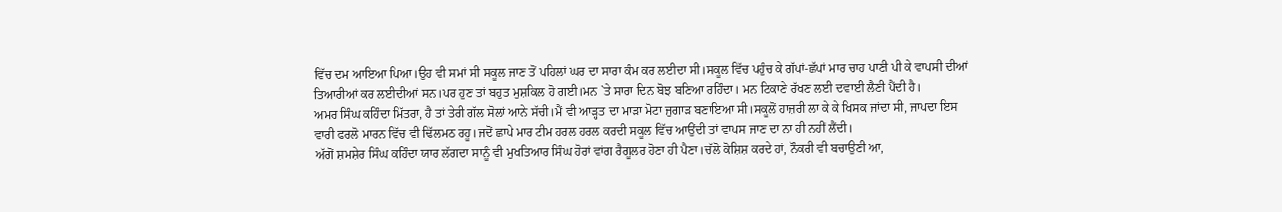ਵਿੱਚ ਦਮ ਆਇਆ ਪਿਆ।ਉਹ ਵੀ ਸਮਾਂ ਸੀ ਸਕੂਲ ਜਾਣ ਤੋਂ ਪਹਿਲਾਂ ਘਰ ਦਾ ਸਾਰਾ ਕੰਮ ਕਰ ਲਈਦਾ ਸੀ।ਸਕੂਲ ਵਿੱਚ ਪਹੁੰਚ ਕੇ ਗੱਪਾਂ-ਛੱਪਾਂ ਮਾਰ ਚਾਹ ਪਾਣੀ ਪੀ ਕੇ ਵਾਪਸੀ ਦੀਆਂ ਤਿਆਰੀਆਂ ਕਰ ਲਈਦੀਆਂ ਸਨ।ਪਰ ਹੁਣ ਤਾਂ ਬਹੁਤ ਮੁਸ਼ਕਿਲ ਹੋ ਗਈ।ਮਨ `ਤੇ ਸਾਰਾ ਦਿਨ ਬੋਝ ਬਣਿਆ ਰਹਿੰਦਾ। ਮਨ ਟਿਕਾਣੇ ਰੱਖਣ ਲਈ ਦਵਾਈ ਲੈਣੀ ਪੈਂਦੀ ਹੈ।
ਅਮਰ ਸਿੰਘ ਕਹਿੰਦਾ ਮਿੱਤਰਾ, ਹੈ ਤਾਂ ਤੇਰੀ ਗੱਲ ਸੋਲਾਂ ਆਨੇ ਸੱਚੀ।ਮੈਂ ਵੀ ਆੜ੍ਹਤ ਦਾ ਮਾੜਾ ਮੋਟਾ ਜੁਗਾੜ ਬਣਾਇਆ ਸੀ।ਸਕੂਲੋਂ ਹਾਜ਼ਰੀ ਲਾ ਕੇ ਕੇ ਖਿਸਕ ਜਾਂਦਾ ਸੀ, ਜਾਪਦਾ ਇਸ ਵਾਰੀ ਫਰਲੋ ਮਾਰਨ ਵਿੱਚ ਵੀ ਢਿੱਲਮਠ ਰਹੂ।ਜਦੋਂ ਛਾਪੇ ਮਾਰ ਟੀਮ ਹਰਲ ਹਰਲ ਕਰਦੀ ਸਕੂਲ ਵਿੱਚ ਆਉਂਦੀ ਤਾਂ ਵਾਪਸ ਜਾਣ ਦਾ ਨਾ ਹੀ ਨਹੀਂ ਲੈਂਦੀ।
ਅੱਗੋਂ ਸ਼ਮਸ਼ੇਰ ਸਿੰਘ ਕਹਿੰਦਾ ਯਾਰ ਲੱਗਦਾ ਸਾਨੂੰ ਵੀ ਮੁਖਤਿਆਰ ਸਿੰਘ ਹੋਰਾਂ ਵਾਂਗ ਰੈਗੂਲਰ ਹੋਣਾ ਹੀ ਪੈਣਾ।ਚੱਲੋ ਕੋਸ਼ਿਸ਼ ਕਰਦੇ ਹਾਂ, ਨੌਕਰੀ ਵੀ ਬਚਾਉਣੀ ਆ,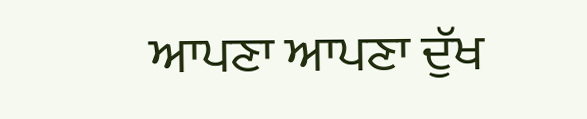ਆਪਣਾ ਆਪਣਾ ਦੁੱਖ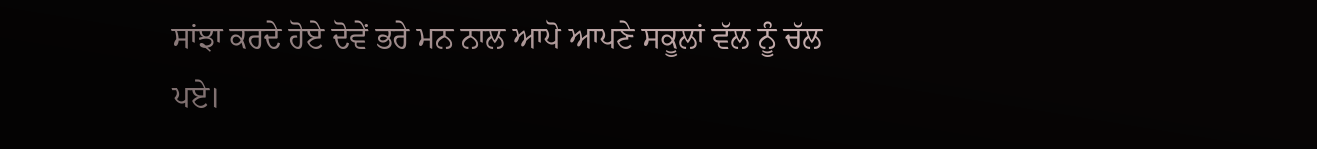ਸਾਂਝਾ ਕਰਦੇ ਹੋਏ ਦੋਵੇਂ ਭਰੇ ਮਨ ਨਾਲ ਆਪੋ ਆਪਣੇ ਸਕੂਲਾਂ ਵੱਲ ਨੂੰ ਚੱਲ ਪਏ।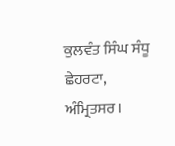ਕੁਲਵੰਤ ਸਿੰਘ ਸੰਧੂ
ਛੇਹਰਟਾ, ਅੰਮ੍ਰਿਤਸਰ।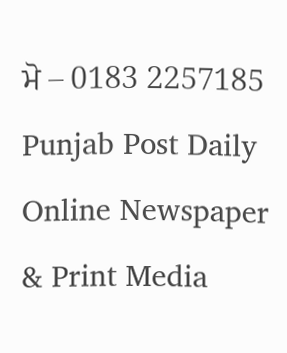ਮੋ – 0183 2257185
Punjab Post Daily Online Newspaper & Print Media